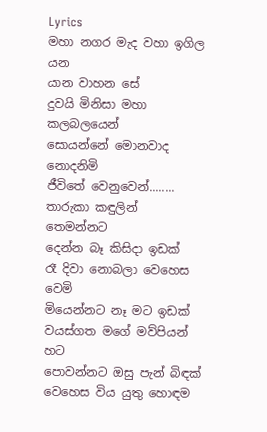Lyrics
මහා නගර මැද වහා ඉගිල යන
යාන වාහන සේ
දුවයි මිනිසා මහා කලබලයෙන්
සොයන්නේ මොනවාද නොදනිමි
ජීවිතේ වෙනුවෙන්........
තාරුකා කඳුලින් තෙමන්නට
දෙන්න බෑ කිසිදා ඉඩක්
රෑ දිවා නොබලා වෙහෙස වෙමි
මියෙන්නට නෑ මට ඉඩක්
වයස්ගත මගේ මව්පියන් හට
පොවන්නට ඔසු පැන් බිඳක්
වෙහෙස විය යුතු හොඳම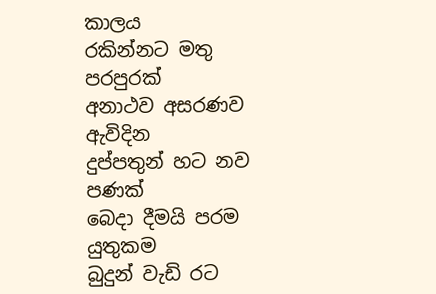කාලය
රකින්නට මතු පරපුරක්
අනාථව අසරණව ඇවිදින
දුප්පතුන් හට නව පණක්
බෙදා දීමයි පරම යුතුකම
බුදුන් වැඩි රට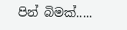පින් බිමක්.....